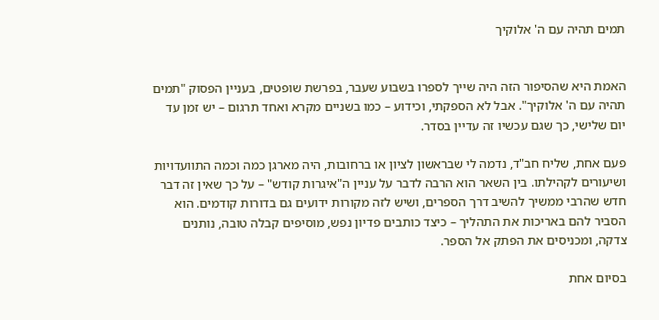תמים תהיה עם ה' אלוקיך


האמת היא שהסיפור הזה היה שייך לספרו בשבוע שעבר, בפרשת שופטים, בעניין הפסוק "תמים תהיה עם ה' אלוקיך". אבל לא הספקתי, וכידוע – כמו בשניים מקרא ואחד תרגום – יש זמן עד יום שלישי, כך שגם עכשיו זה עדיין בסדר.

פעם אחת, שליח חב"ד, נדמה לי שבראשון לציון או ברחובות, היה מארגן כמה וכמה התוועדויות ושיעורים לקהילתו. בין השאר הוא הרבה לדבר על עניין ה"איגרות קודש" – על כך שאין זה דבר חדש שהרבי ממשיך להשיב דרך הספרים, ושיש לזה מקורות ידועים גם בדורות קודמים. הוא הסביר להם באריכות את התהליך – כיצד כותבים פדיון נפש, מוסיפים קבלה טובה, נותנים צדקה, ומכניסים את הפתק אל הספר.

בסיום אחת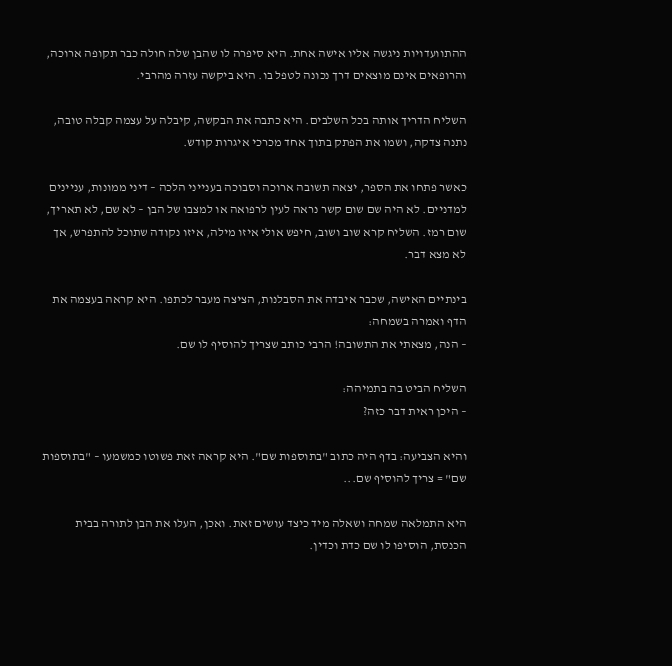ההתוועדויות ניגשה אליו אישה אחת. היא סיפרה לו שהבן שלה חולה כבר תקופה ארוכה, והרופאים אינם מוצאים דרך נכונה לטפל בו. היא ביקשה עזרה מהרבי.

השליח הדריך אותה בכל השלבים. היא כתבה את הבקשה, קיבלה על עצמה קבלה טובה, נתנה צדקה, ושמו את הפתק בתוך אחד מכרכי איגרות קודש.

כאשר פתחו את הספר, יצאה תשובה ארוכה וסבוכה בענייני הלכה – דיני ממונות, עניינים למדניים. לא היה שם שום קשר נראה לעין לרפואה או למצבו של הבן – לא שם, לא תאריך, שום רמז. השליח קרא שוב ושוב, חיפש אולי איזו מילה, איזו נקודה שתוכל להתפרש, אך לא מצא דבר.

בינתיים האישה, שכבר איבדה את הסבלנות, הציצה מעבר לכתפו. היא קראה בעצמה את הדף ואמרה בשמחה:
– הנה, מצאתי את התשובה! הרבי כותב שצריך להוסיף לו שם.

השליח הביט בה בתמיהה:
– היכן ראית דבר כזה?

והיא הצביעה: בדף היה כתוב "בתוספות שם". היא קראה זאת פשוטו כמשמעו – "בתוספות שם" = צריך להוסיף שם...

היא התמלאה שמחה ושאלה מיד כיצד עושים זאת. ואכן, העלו את הבן לתורה בבית הכנסת, הוסיפו לו שם כדת וכדין.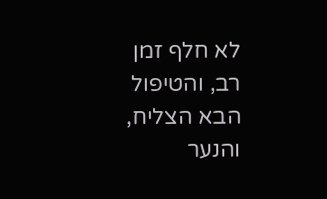לא חלף זמן רב, והטיפול הבא הצליח, והנער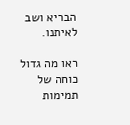הבריא ושב לאיתנו.

ראו מה גדול כוחה של תמימות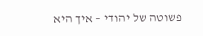פשוטה של יהודי – איך היא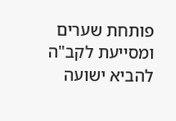פותחת שערים ומסייעת לקב"ה להביא ישועה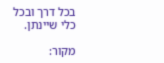בכל דרך ובכל כלי שיינתן.

מקור: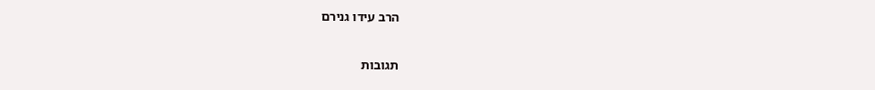הרב עידו גנירם

תגובות